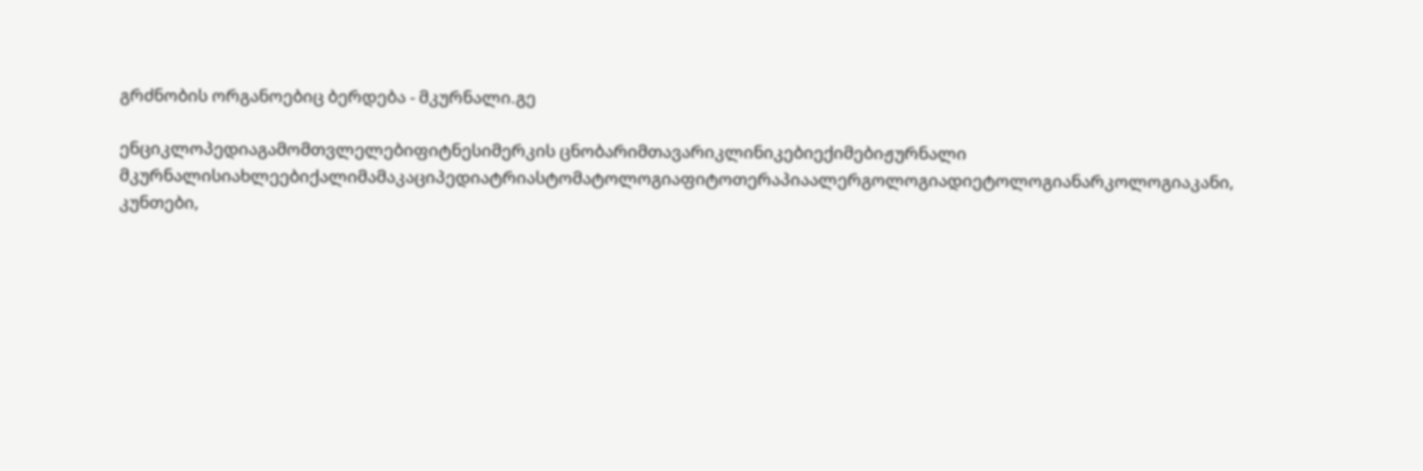გრძნობის ორგანოებიც ბერდება - მკურნალი.გე

ენციკლოპედიაგამომთვლელებიფიტნესიმერკის ცნობარიმთავარიკლინიკებიექიმებიჟურნალი მკურნალისიახლეებიქალიმამაკაციპედიატრიასტომატოლოგიაფიტოთერაპიაალერგოლოგიადიეტოლოგიანარკოლოგიაკანი, კუნთები,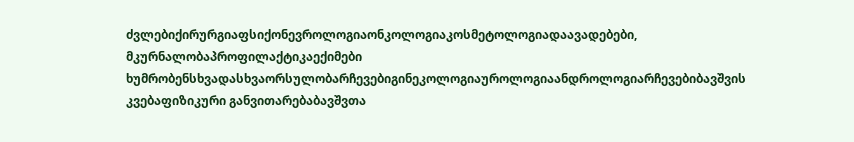ძვლებიქირურგიაფსიქონევროლოგიაონკოლოგიაკოსმეტოლოგიადაავადებები, მკურნალობაპროფილაქტიკაექიმები ხუმრობენსხვადასხვაორსულობარჩევებიგინეკოლოგიაუროლოგიაანდროლოგიარჩევებიბავშვის კვებაფიზიკური განვითარებაბავშვთა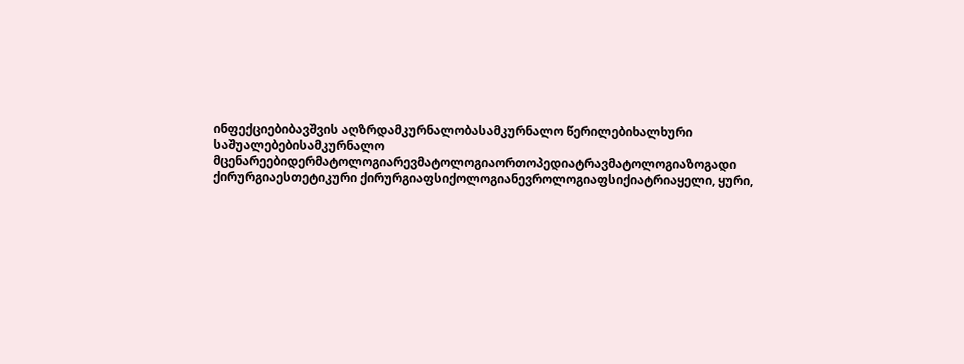ინფექციებიბავშვის აღზრდამკურნალობასამკურნალო წერილებიხალხური საშუალებებისამკურნალო მცენარეებიდერმატოლოგიარევმატოლოგიაორთოპედიატრავმატოლოგიაზოგადი ქირურგიაესთეტიკური ქირურგიაფსიქოლოგიანევროლოგიაფსიქიატრიაყელი, ყური,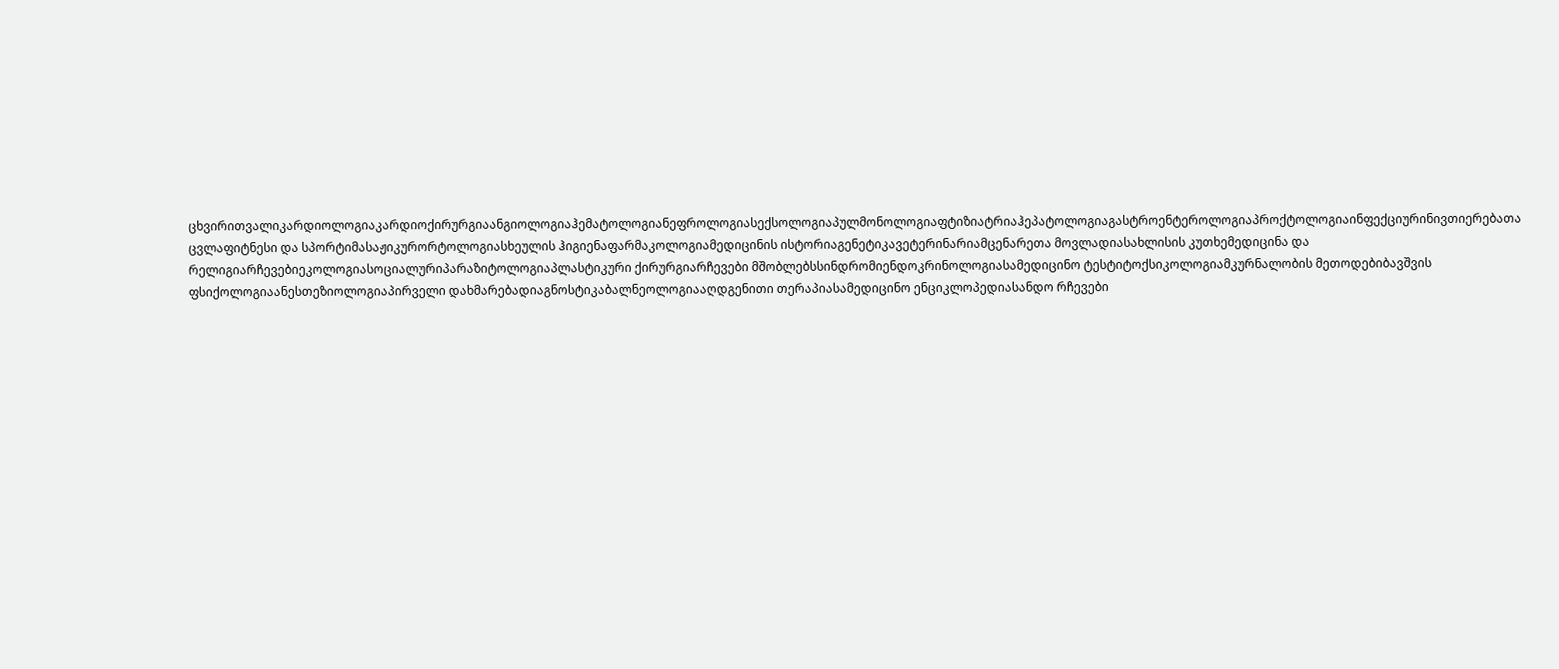ცხვირითვალიკარდიოლოგიაკარდიოქირურგიაანგიოლოგიაჰემატოლოგიანეფროლოგიასექსოლოგიაპულმონოლოგიაფტიზიატრიაჰეპატოლოგიაგასტროენტეროლოგიაპროქტოლოგიაინფექციურინივთიერებათა ცვლაფიტნესი და სპორტიმასაჟიკურორტოლოგიასხეულის ჰიგიენაფარმაკოლოგიამედიცინის ისტორიაგენეტიკავეტერინარიამცენარეთა მოვლადიასახლისის კუთხემედიცინა და რელიგიარჩევებიეკოლოგიასოციალურიპარაზიტოლოგიაპლასტიკური ქირურგიარჩევები მშობლებსსინდრომიენდოკრინოლოგიასამედიცინო ტესტიტოქსიკოლოგიამკურნალობის მეთოდებიბავშვის ფსიქოლოგიაანესთეზიოლოგიაპირველი დახმარებადიაგნოსტიკაბალნეოლოგიააღდგენითი თერაპიასამედიცინო ენციკლოპედიასანდო რჩევები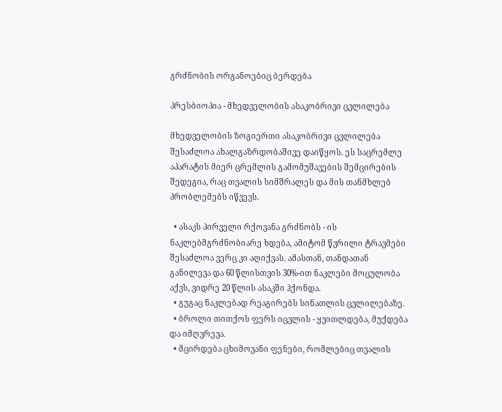გრძნობის ორგანოებიც ბერდება

პრესბიოპია - მხედველობის ასაკობრივი ცვლილება

მხედველობის ზოგიერთი ასაკობრივი ცვლილება შესაძლოა ახალგაზრდობაშივე დაიწყოს. ეს საცრემლე აპარატის მიერ ცრემლის გამომუშავების შემცირების შედეგია, რაც თვალის სიმშრალეს და მის თანმხლებ პრობლემებს იწვევს.

  • ასაკს პირველი რქოვანა გრძნობს - ის ნაკლებმგრძნობიარე ხდება, ამიტომ წვრილი ტრავმები შესაძლოა ვერც კი აღიქვას. ამასთან, თანდათან განილევა და 60 წლისთვის 30%-ით ნაკლები მოცულობა აქვს, ვიდრე 20 წლის ასაკში ჰქონდა.
  • გუგაც ნაკლებად რეაგირებს სინათლის ცვლილებაზე.
  • ბროლი თითქოს ფერს იცვლის - ყვითლდება, მუქდება და იმღვრევა.
  • მცირდება ცხიმოვანი ფენები, რომლებიც თვალის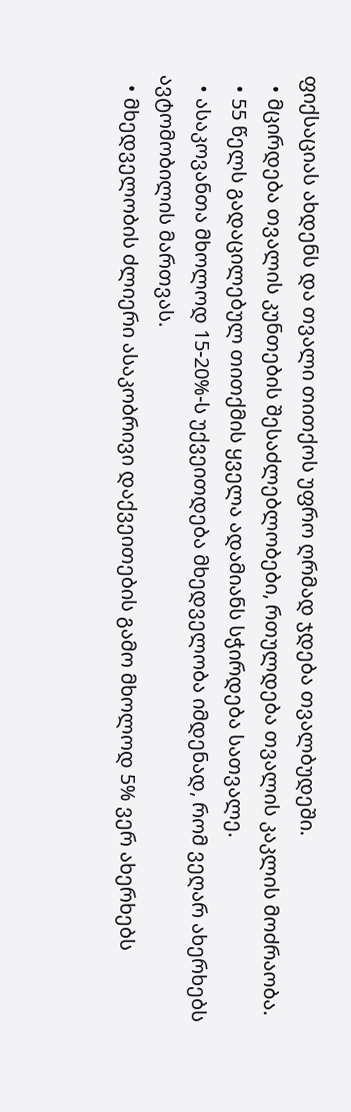ფიქსაციას ახდენს და თვალი თითქოს უფრო ღრმად ჯდება თვალბუდეში.
  • მცირდება თვალის კუნთების შესაძლებლობები, რთულდება თვალის კაკლის მოძრაობა.
  • 55 წელს გადაცილებულ თითქმის ყველა ადამიანს სჭირდება სათვალე.
  • ასაკოვანთა მხოლოდ 15-20%-ს უქვეითდება მხედველობა იმდენად, რომ ვეღარ ახერხებს ავტომობილის მართვას.
  • მხედველობის ძლიერი ასაკობრივი დაქვეითების გამო მხოლოდ 5% ვერ ახერხებს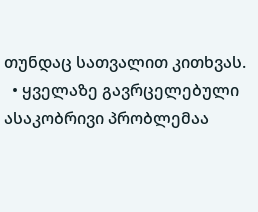თუნდაც სათვალით კითხვას.
  • ყველაზე გავრცელებული ასაკობრივი პრობლემაა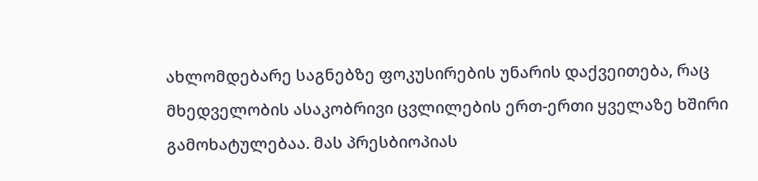ახლომდებარე საგნებზე ფოკუსირების უნარის დაქვეითება, რაც მხედველობის ასაკობრივი ცვლილების ერთ-ერთი ყველაზე ხშირი გამოხატულებაა. მას პრესბიოპიას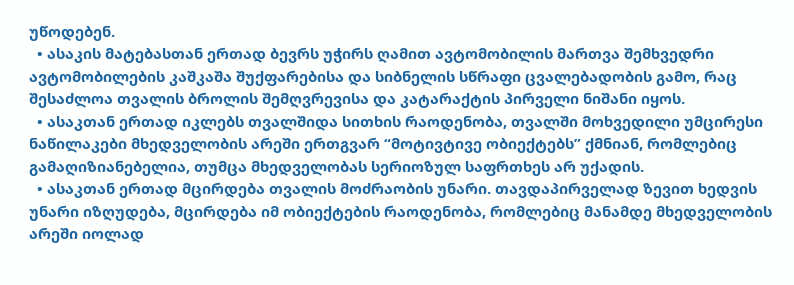უწოდებენ.
  • ასაკის მატებასთან ერთად ბევრს უჭირს ღამით ავტომობილის მართვა შემხვედრი ავტომობილების კაშკაშა შუქფარებისა და სიბნელის სწრაფი ცვალებადობის გამო, რაც შესაძლოა თვალის ბროლის შემღვრევისა და კატარაქტის პირველი ნიშანი იყოს.
  • ასაკთან ერთად იკლებს თვალშიდა სითხის რაოდენობა, თვალში მოხვედილი უმცირესი ნაწილაკები მხედველობის არეში ერთგვარ “მოტივტივე ობიექტებს” ქმნიან, რომლებიც გამაღიზიანებელია, თუმცა მხედველობას სერიოზულ საფრთხეს არ უქადის.
  • ასაკთან ერთად მცირდება თვალის მოძრაობის უნარი. თავდაპირველად ზევით ხედვის უნარი იზღუდება, მცირდება იმ ობიექტების რაოდენობა, რომლებიც მანამდე მხედველობის არეში იოლად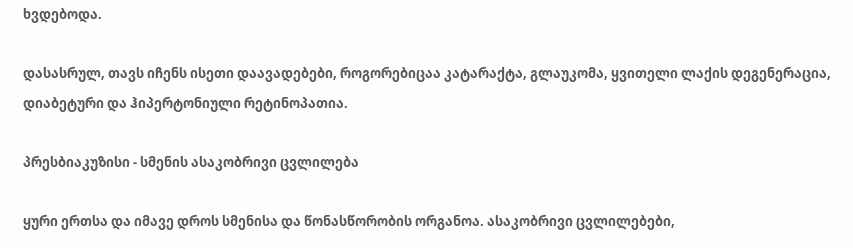ხვდებოდა.

დასასრულ, თავს იჩენს ისეთი დაავადებები, როგორებიცაა კატარაქტა, გლაუკომა, ყვითელი ლაქის დეგენერაცია, დიაბეტური და ჰიპერტონიული რეტინოპათია.

პრესბიაკუზისი - სმენის ასაკობრივი ცვლილება

ყური ერთსა და იმავე დროს სმენისა და წონასწორობის ორგანოა. ასაკობრივი ცვლილებები,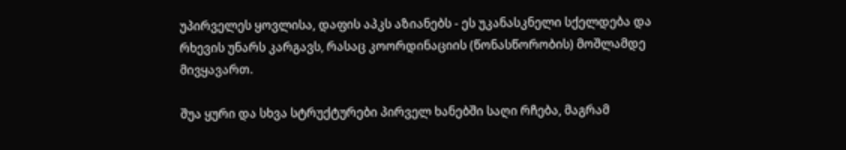უპირველეს ყოვლისა, დაფის აპკს აზიანებს - ეს უკანასკნელი სქელდება და რხევის უნარს კარგავს, რასაც კოორდინაციის (წონასწორობის) მოშლამდე მივყავართ.

შუა ყური და სხვა სტრუქტურები პირველ ხანებში საღი რჩება, მაგრამ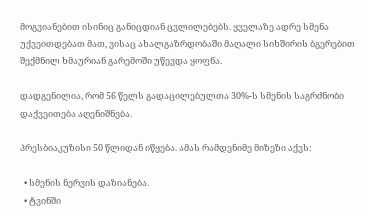მოგვიანებით ისინიც განიცდიან ცვლილებებს. ყველაზე ადრე სმენა უქვეითდებათ მათ, ვისაც ახალგაზრდობაში მაღალი სიხშირის ბგერებით შექმნილ ხმაურიან გარემოში უწევდა ყოფნა.

დადგენილია, რომ 56 წელს გადაცილებულთა 30%-ს სმენის საგრძნობი დაქვეითება აღენიშნება.

პრესბიაკუზისი 50 წლიდან იწყება. ამას რამდენიმე მიზეზი აქვს:

  • სმენის ნერვის დაზიანება.
  • ტვინში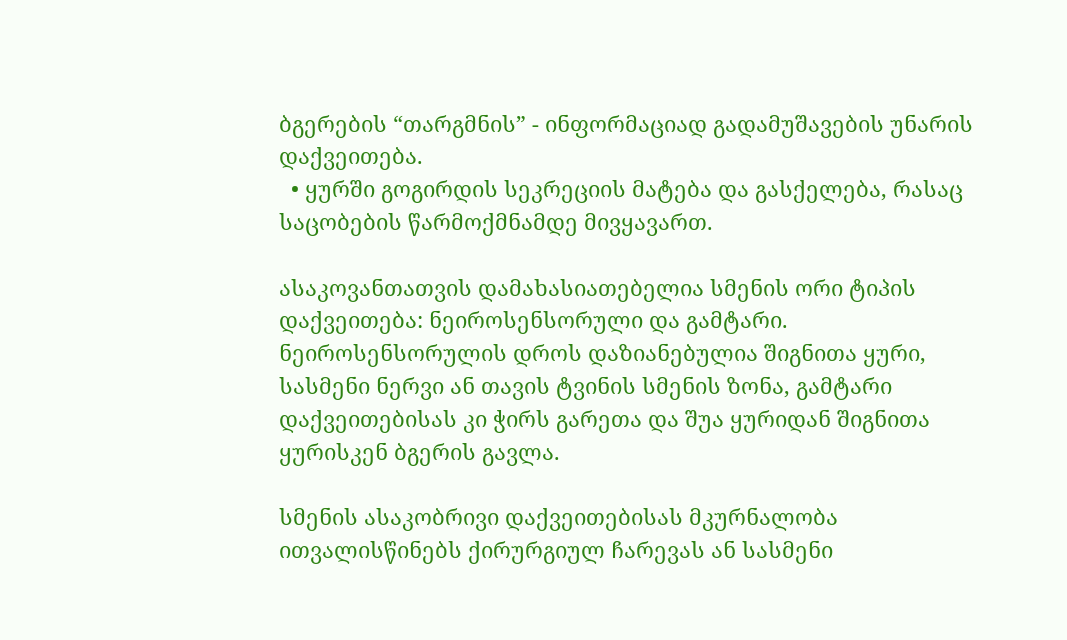ბგერების “თარგმნის” - ინფორმაციად გადამუშავების უნარის დაქვეითება.
  • ყურში გოგირდის სეკრეციის მატება და გასქელება, რასაც საცობების წარმოქმნამდე მივყავართ.

ასაკოვანთათვის დამახასიათებელია სმენის ორი ტიპის დაქვეითება: ნეიროსენსორული და გამტარი. ნეიროსენსორულის დროს დაზიანებულია შიგნითა ყური, სასმენი ნერვი ან თავის ტვინის სმენის ზონა, გამტარი დაქვეითებისას კი ჭირს გარეთა და შუა ყურიდან შიგნითა ყურისკენ ბგერის გავლა.

სმენის ასაკობრივი დაქვეითებისას მკურნალობა ითვალისწინებს ქირურგიულ ჩარევას ან სასმენი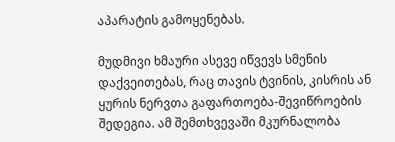აპარატის გამოყენებას.

მუდმივი ხმაური ასევე იწვევს სმენის დაქვეითებას, რაც თავის ტვინის, კისრის ან ყურის ნერვთა გაფართოება-შევიწროების შედეგია. ამ შემთხვევაში მკურნალობა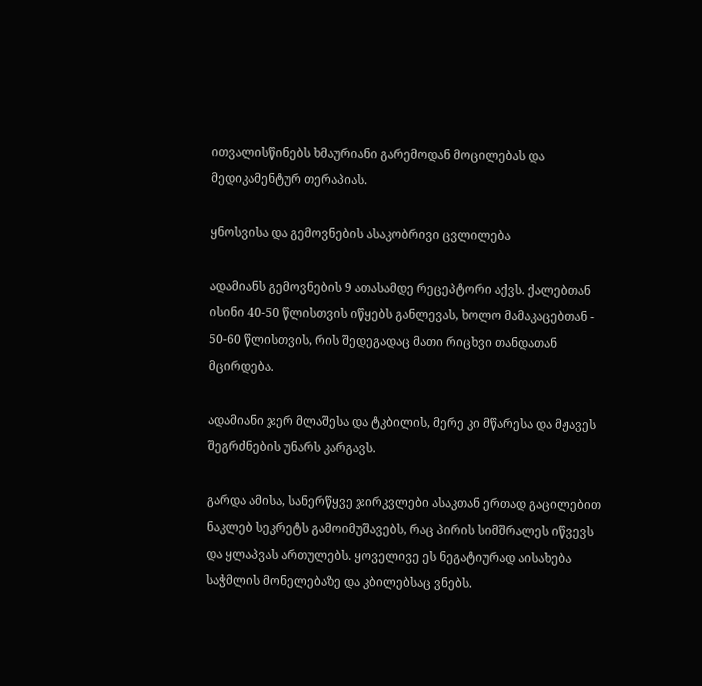ითვალისწინებს ხმაურიანი გარემოდან მოცილებას და მედიკამენტურ თერაპიას.

ყნოსვისა და გემოვნების ასაკობრივი ცვლილება

ადამიანს გემოვნების 9 ათასამდე რეცეპტორი აქვს. ქალებთან ისინი 40-50 წლისთვის იწყებს განლევას, ხოლო მამაკაცებთან - 50-60 წლისთვის, რის შედეგადაც მათი რიცხვი თანდათან მცირდება.

ადამიანი ჯერ მლაშესა და ტკბილის, მერე კი მწარესა და მჟავეს შეგრძნების უნარს კარგავს.

გარდა ამისა, სანერწყვე ჯირკვლები ასაკთან ერთად გაცილებით ნაკლებ სეკრეტს გამოიმუშავებს, რაც პირის სიმშრალეს იწვევს და ყლაპვას ართულებს. ყოველივე ეს ნეგატიურად აისახება საჭმლის მონელებაზე და კბილებსაც ვნებს.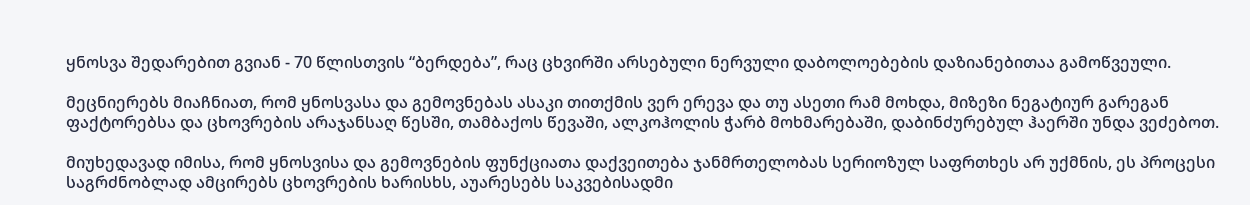ყნოსვა შედარებით გვიან - 70 წლისთვის “ბერდება”, რაც ცხვირში არსებული ნერვული დაბოლოებების დაზიანებითაა გამოწვეული.

მეცნიერებს მიაჩნიათ, რომ ყნოსვასა და გემოვნებას ასაკი თითქმის ვერ ერევა და თუ ასეთი რამ მოხდა, მიზეზი ნეგატიურ გარეგან ფაქტორებსა და ცხოვრების არაჯანსაღ წესში, თამბაქოს წევაში, ალკოჰოლის ჭარბ მოხმარებაში, დაბინძურებულ ჰაერში უნდა ვეძებოთ.

მიუხედავად იმისა, რომ ყნოსვისა და გემოვნების ფუნქციათა დაქვეითება ჯანმრთელობას სერიოზულ საფრთხეს არ უქმნის, ეს პროცესი საგრძნობლად ამცირებს ცხოვრების ხარისხს, აუარესებს საკვებისადმი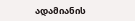ადამიანის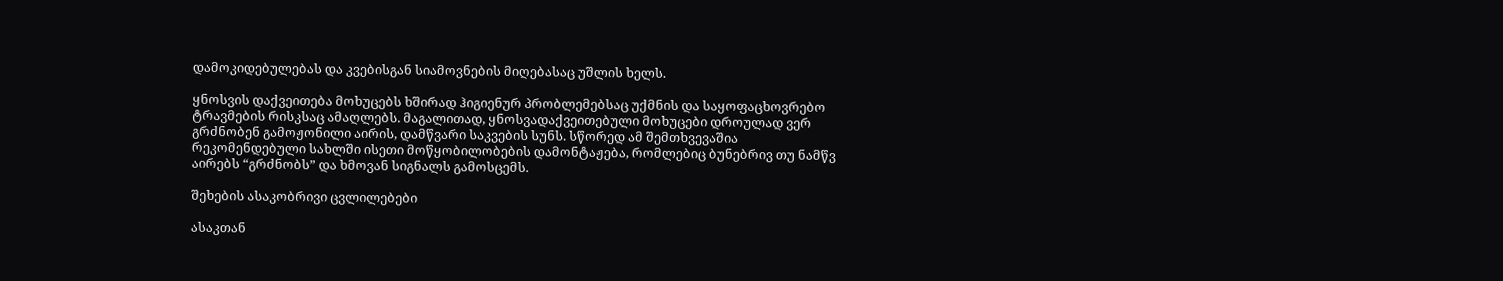დამოკიდებულებას და კვებისგან სიამოვნების მიღებასაც უშლის ხელს.

ყნოსვის დაქვეითება მოხუცებს ხშირად ჰიგიენურ პრობლემებსაც უქმნის და საყოფაცხოვრებო ტრავმების რისკსაც ამაღლებს. მაგალითად, ყნოსვადაქვეითებული მოხუცები დროულად ვერ გრძნობენ გამოჟონილი აირის, დამწვარი საკვების სუნს. სწორედ ამ შემთხვევაშია რეკომენდებული სახლში ისეთი მოწყობილობების დამონტაჟება, რომლებიც ბუნებრივ თუ ნამწვ აირებს “გრძნობს” და ხმოვან სიგნალს გამოსცემს.

შეხების ასაკობრივი ცვლილებები

ასაკთან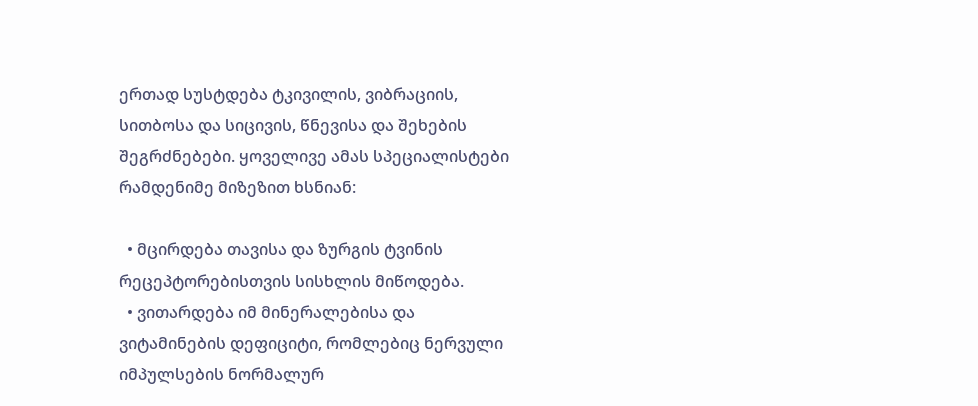ერთად სუსტდება ტკივილის, ვიბრაციის, სითბოსა და სიცივის, წნევისა და შეხების შეგრძნებები. ყოველივე ამას სპეციალისტები რამდენიმე მიზეზით ხსნიან:

  • მცირდება თავისა და ზურგის ტვინის რეცეპტორებისთვის სისხლის მიწოდება.
  • ვითარდება იმ მინერალებისა და ვიტამინების დეფიციტი, რომლებიც ნერვული იმპულსების ნორმალურ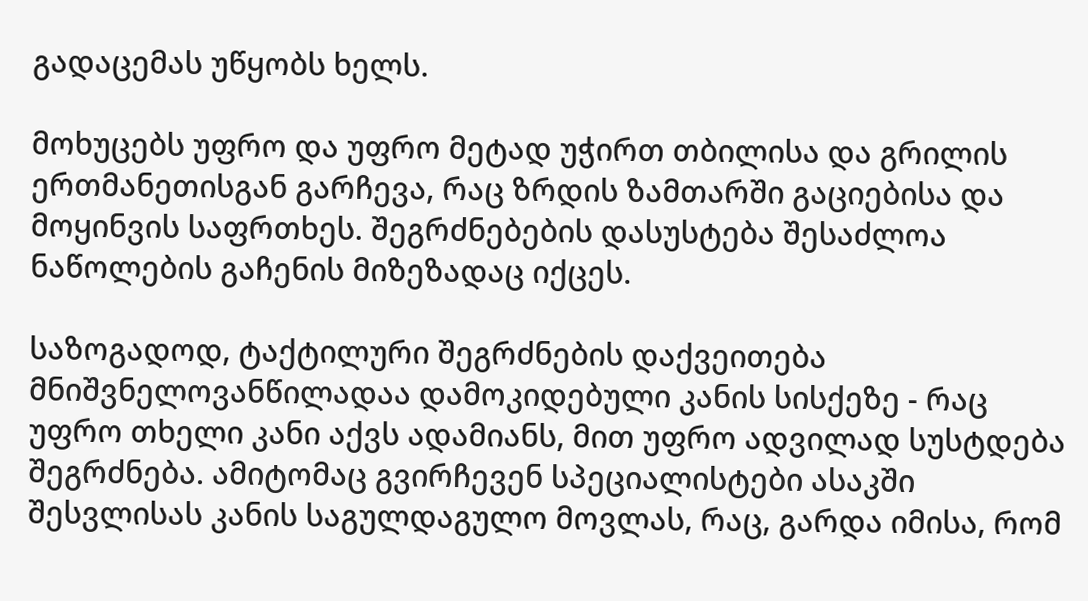გადაცემას უწყობს ხელს.

მოხუცებს უფრო და უფრო მეტად უჭირთ თბილისა და გრილის ერთმანეთისგან გარჩევა, რაც ზრდის ზამთარში გაციებისა და მოყინვის საფრთხეს. შეგრძნებების დასუსტება შესაძლოა ნაწოლების გაჩენის მიზეზადაც იქცეს.

საზოგადოდ, ტაქტილური შეგრძნების დაქვეითება მნიშვნელოვანწილადაა დამოკიდებული კანის სისქეზე - რაც უფრო თხელი კანი აქვს ადამიანს, მით უფრო ადვილად სუსტდება შეგრძნება. ამიტომაც გვირჩევენ სპეციალისტები ასაკში შესვლისას კანის საგულდაგულო მოვლას, რაც, გარდა იმისა, რომ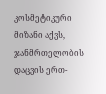კოსმეტიკური მიზანი აქვს, ჯანმრთელობის დაცვის ერთ-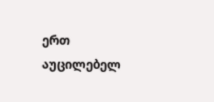ერთ აუცილებელ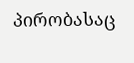პირობასაც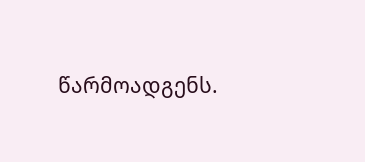წარმოადგენს.